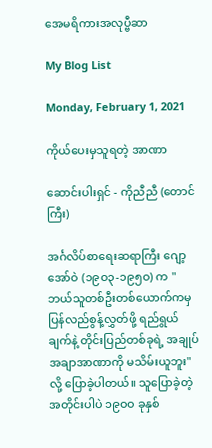အေမရိကားအလုပ္ဗီဆာ

My Blog List

Monday, February 1, 2021

ကိုယ်ပေးမှသူရတဲ့ အာဏာ

ဆောင်းပါးရှင် - ကိုညီညီ (တောင်ကြီး)

အင်္ဂလိပ်စာရေးဆရာကြီး ဂျော့အော်ဝဲ (၁၉ဝ၃-၁၉၅ဝ) က "ဘယ်သူတစ်ဦးတစ်ယောက်ကမှ ပြန်လည်စွန့်လွှတ်ဖို့ ရည်ရွယ်ချက်နဲ့ တိုင်းပြည်တစ်ခုရဲ့ အချုပ်အချာအာဏာကို မသိမ်းယူဘူး" လို့ ပြောခဲ့ပါတယ်။ သူပြောခဲ့တဲ့အတိုင်းပါပဲ ၁၉ဝဝ ခုနှစ်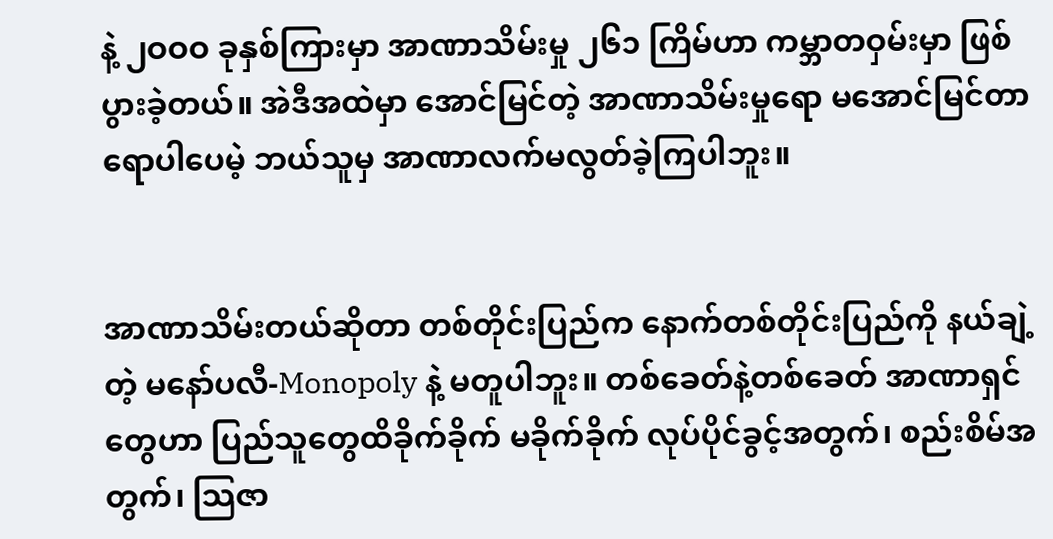နဲ့ ၂ဝဝဝ ခုနှစ်ကြားမှာ အာဏာသိမ်းမှု ၂၆၁ ကြိမ်ဟာ ကမ္ဘာတဝှမ်းမှာ ဖြစ်ပွားခဲ့တယ်။ အဲဒီအထဲမှာ အောင်မြင်တဲ့ အာဏာသိမ်းမှုရော မအောင်မြင်တာရောပါပေမဲ့ ဘယ်သူမှ အာဏာလက်မလွတ်ခဲ့ကြပါဘူး။


အာဏာသိမ်းတယ်ဆိုတာ တစ်တိုင်းပြည်က နောက်တစ်တိုင်းပြည်ကို နယ်ချဲ့တဲ့ မနော်ပလီ-Monopoly နဲ့ မတူပါဘူး။ တစ်ခေတ်နဲ့တစ်ခေတ် အာဏာရှင်တွေဟာ ပြည်သူတွေထိခိုက်ခိုက် မခိုက်ခိုက် လုပ်ပိုင်ခွင့်အတွက်၊ စည်းစိမ်အတွက်၊ သြဇာ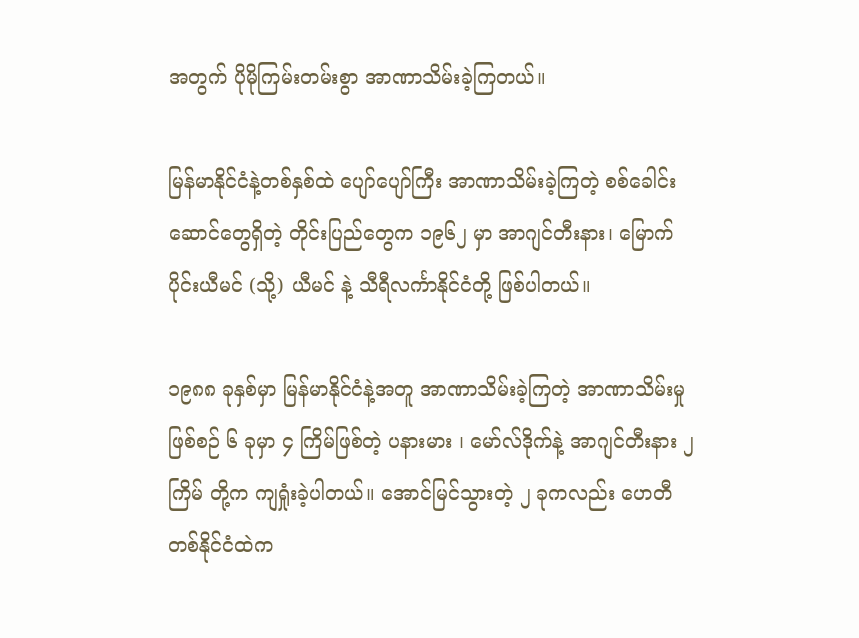အတွက် ပိုမိုကြမ်းတမ်းစွာ အာဏာသိမ်းခဲ့ကြတယ်။

မြန်မာနိုင်ငံနဲ့တစ်နှစ်ထဲ ပျော်ပျော်ကြီး အာဏာသိမ်းခဲ့ကြတဲ့ စစ်ခေါင်းဆောင်တွေရှိတဲ့ တိုင်းပြည်တွေက ၁၉၆၂ မှာ အာဂျင်တီးနား၊ မြောက်ပိုင်းယီမင် (သို့) ယီမင် နဲ့ သီရီလင်္ကာနိုင်ငံတို့ ဖြစ်ပါတယ်။

၁၉၈၈ ခုနှစ်မှာ မြန်မာနိုင်ငံနဲ့အတူ အာဏာသိမ်းခဲ့ကြတဲ့ အာဏာသိမ်းမှု ဖြစ်စဉ် ၆ ခုမှာ ၄ ကြိမ်ဖြစ်တဲ့ ပနားမား ၊ မော်လ်ဒိုက်နဲ့ အာဂျင်တီးနား ၂ ကြိမ် တို့က ကျရှုံးခဲ့ပါတယ်။ အောင်မြင်သွားတဲ့ ၂ ခုကလည်း ဟေတီတစ်နိုင်ငံထဲက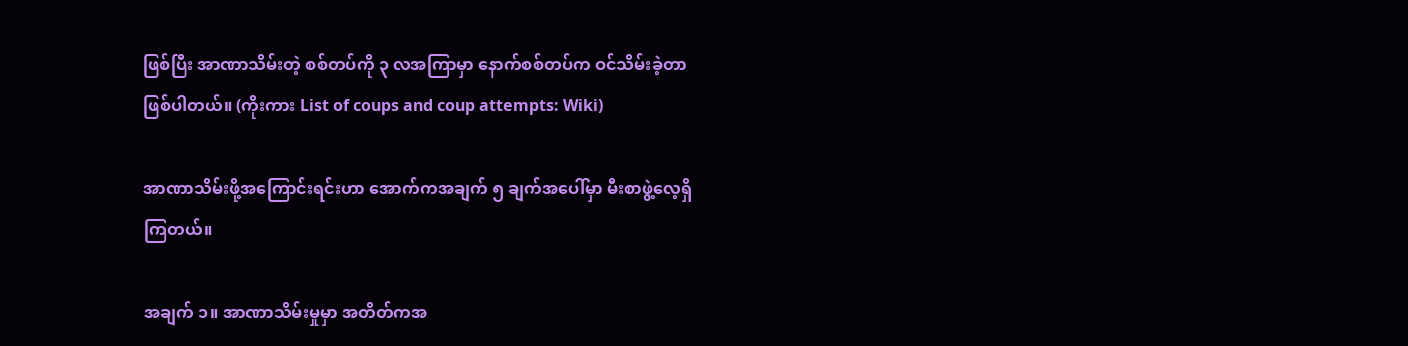ဖြစ်ပြီး အာဏာသိမ်းတဲ့ စစ်တပ်ကို ၃ လအကြာမှာ နောက်စစ်တပ်က ဝင်သိမ်းခဲ့တာဖြစ်ပါတယ်။ (ကိုးကား List of coups and coup attempts: Wiki)

အာဏာသိမ်းဖို့အကြောင်းရင်းဟာ အောက်ကအချက် ၅ ချက်အပေါ်မှာ မီးစာဖွဲ့လေ့ရှိကြတယ်။

အချက် ၁။ အာဏာသိမ်းမှုမှာ အတိတ်ကအ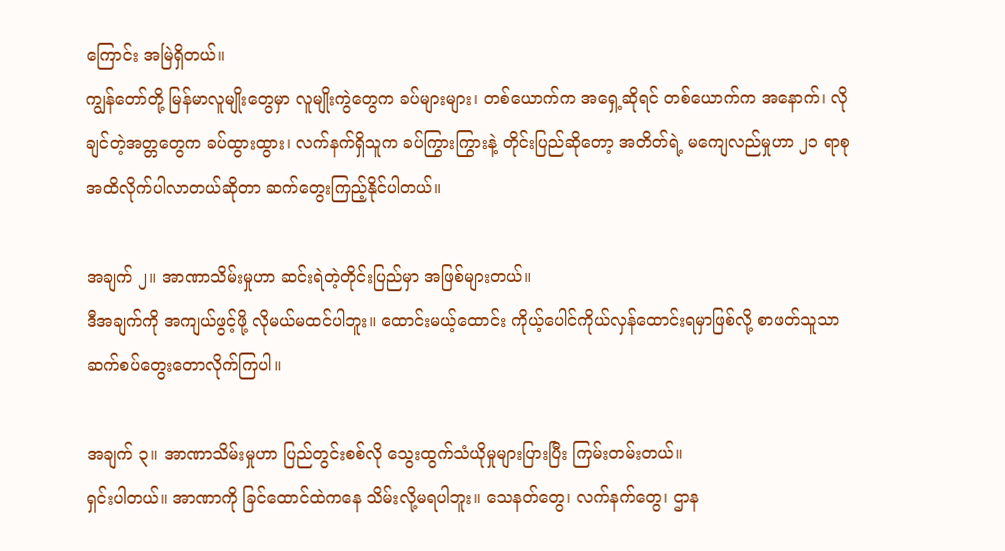ကြောင်း အမြဲရှိတယ်။
ကျွန်‌တော်တို့ မြန်မာလူမျိုးတွေမှာ လူမျိုးကွဲတွေက ခပ်များများ၊ တစ်ယောက်က အရှေ့ဆိုရင် တစ်ယောက်က အနောက်၊ လိုချင်တဲ့အတ္တတွေက ခပ်ထွားထွား၊ လက်နက်ရှိသူက ခပ်ကြွားကြွားနဲ့ တိုင်းပြည်ဆိုတော့ အတိတ်ရဲ့ မကျေလည်မှုဟာ ၂၁ ရာစုအထိလိုက်ပါလာတယ်ဆိုတာ ဆက်တွေးကြည့်နိုင်ပါတယ်။

အချက် ၂။ အာဏာသိမ်းမှုဟာ ဆင်းရဲတဲ့တိုင်းပြည်မှာ အဖြစ်များတယ်။
ဒီအချက်ကို အကျယ်ဖွင့်ဖို့ လိုမယ်မထင်ပါဘူး။ ထောင်းမယ့်ထောင်း ကိုယ့်ပေါင်ကိုယ်လှန်ထောင်းရမှာဖြစ်လို့ စာဖတ်သူသာ ဆက်စပ်တွေးတောလိုက်ကြပါ။

အချက် ၃။ အာဏာသိမ်းမှုဟာ ပြည်တွင်းစစ်လို သွေးထွက်သံယိုမှုများပြားပြီး ကြမ်းတမ်းတယ်။
ရှင်းပါတယ်။ အာဏာကို ခြင်ထောင်ထဲကနေ သိမ်းလို့မရပါဘူး။ သေနတ်တွေ၊ လက်နက်တွေ၊ ဌာန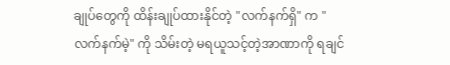ချုပ်တွေကို ထိန်းချုပ်ထားနိုင်တဲ့ "လက်နက်ရှိ" က "လက်နက်မဲ့" ကို သိမ်းတဲ့ မရယူသင့်တဲ့အာဏာကို ရချင်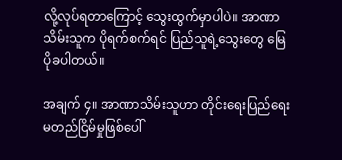လို့လုပ်ရတာကြောင့် သွေးထွက်မှာပါပဲ။ အာဏာသိမ်းသူက ပိုရက်စက်ရင် ပြည်သူရဲ့သွေးတွေ မြေပိုခပါတယ်။

အချက် ၄။ အာဏာသိမ်းသူဟာ တိုင်းရေးပြည်ရေးမတည်ငြိမ်မှုဖြစ်ပေါ်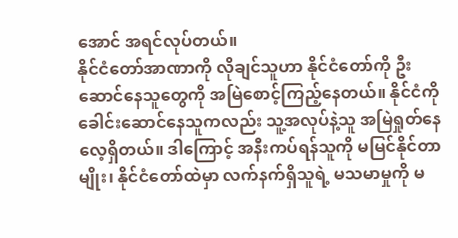အောင် အရင်လုပ်တယ်။
နိုင်ငံတော်အာဏာကို လိုချင်သူဟာ နိုင်ငံတော်ကို ဦးဆောင်နေသူတွေကို အမြဲစောင့်ကြည့်နေတယ်။ နိုင်ငံကို ခေါင်းဆောင်နေသူကလည်း သူ့အလုပ်နဲ့သူ အမြဲရှုတ်နေလေ့ရှိတယ်။ ဒါကြောင့် အနီးကပ်ရန်သူကို မမြင်နိုင်တာမျိုး၊ နိုင်ငံတော်ထဲမှာ လက်နက်ရှိသူရဲ့ မသမာမှုကို မ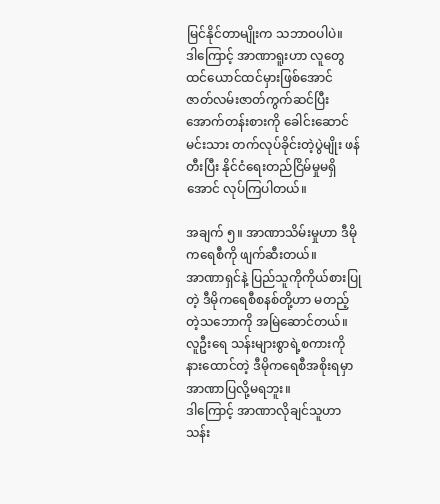မြင်နိုင်တာမျိုးက သဘာဝပါပဲ။
ဒါကြောင့် အာဏာရူးဟာ လူတွေထင်ယောင်ထင်မှားဖြစ်အောင် ဇာတ်လမ်းဇာတ်ကွက်ဆင်ပြီး အောက်တန်းစားကို ခေါင်းဆောင်မင်းသား တက်လုပ်ခိုင်းတဲ့ပွဲမျိုး ဖန်တီးပြီး နိုင်ငံရေးတည်ငြိမ်မှုမရှိအောင် လုပ်ကြပါတယ်။

အချက် ၅။ အာဏာသိမ်းမှုဟာ ဒီမိုကရေစီကို ဖျက်ဆီးတယ်။
အာဏာရှင်နဲ့ ပြည်သူကိုကိုယ်စားပြုတဲ့ ဒီမိုကရေစီစနစ်တို့ဟာ မတည့်တဲ့သဘောကို အမြဲဆောင်တယ်။ လူဦးရေ သန်းများစွာရဲ့စကားကို နားထောင်တဲ့ ဒီမိုကရေစီအစိုးရမှာ အာဏာပြလို့မရဘူး။
ဒါကြောင့် အာဏာလိုချင်သူဟာ သန်း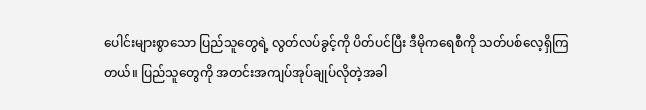ပေါင်းများစွာသော ပြည်သူတွေရဲ့ လွတ်လပ်ခွင့်ကို ပိတ်ပင်ပြီး ဒီမိုကရေစီကို သတ်ပစ်လေ့ရှိကြတယ်။ ပြည်သူတွေကို အတင်းအကျပ်အုပ်ချုပ်လိုတဲ့အခါ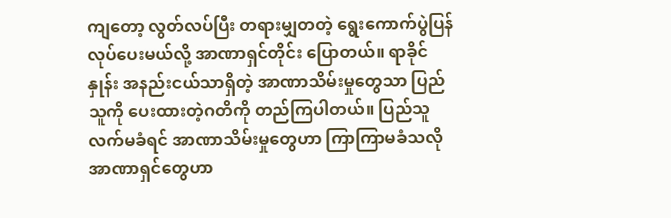ကျတော့ လွတ်လပ်ပြီး တရားမျှတတဲ့ ‌ရွေးကောက်ပွဲပြန်လုပ်ပေးမယ်လို့ အာဏာရှင်တိုင်း ပြောတယ်။ ရာခိုင်နှုန်း အနည်းငယ်သာရှိတဲ့ အာဏာသိမ်းမှုတွေသာ ပြည်သူကို ပေးထားတဲ့ဂတိ‌ကို တည်ကြပါတယ်။ ပြည်သူလက်မခံရင် အာဏာသိမ်းမှုတွေဟာ ကြာကြာမခံသလို အာဏာရှင်တွေဟာ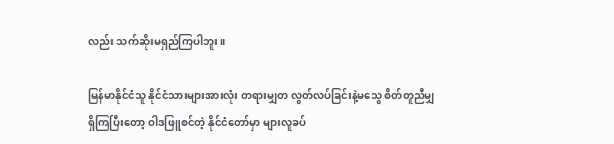လည်း သက်ဆိုးမရှည်ကြပါဘူး။

မြန်မာနိုင်ငံသူ နိုင်ငံသားများအားလုံး တရားမျှတ လွတ်လပ်ခြင်းနဲ့မသွေ စိတ်တူညီမျှရှိကြပြီးတော့ ဝါဒဖြူစင်တဲ့ နိုင်ငံတော်မှာ များလူခပ်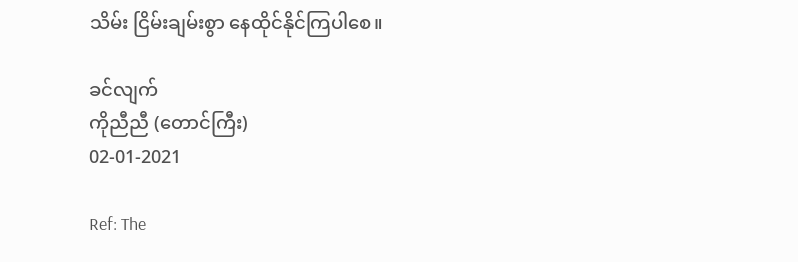သိမ်း ငြိမ်းချမ်းစွာ နေထိုင်နိုင်ကြပါစေ။

ခင်လျက်
ကိုညီညီ (တောင်ကြီး)
02-01-2021

Ref: The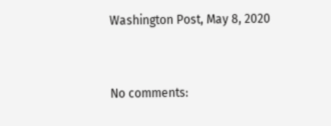Washington Post, May 8, 2020


No comments: